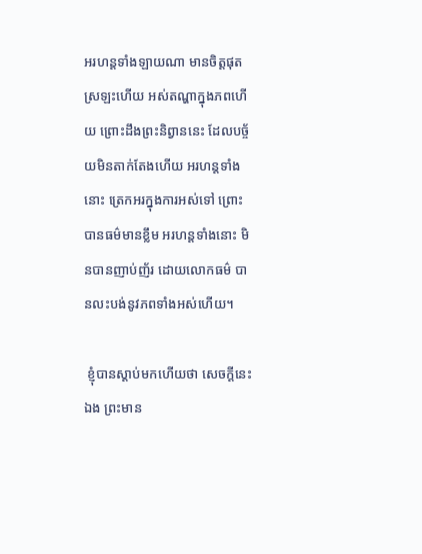អរហន្តទាំងឡាយណា មានចិត្តផុតស្រឡះហើយ អស់តណ្ហាក្នុងភពហើយ ព្រោះដឹងព្រះនិព្វាននេះ ដែលបច្ច័យមិនតាក់តែងហើយ អរហន្តទាំងនោះ ត្រេកអរក្នុងការអស់ទៅ ព្រោះបានធម៌មានខ្លឹម អរហន្តទាំងនោះ មិនបានញាប់ញ័រ ដោយលោកធម៌ បានលះបង់នូវភពទាំងអស់ហើយ។

 ខ្ញុំបានស្ដាប់មកហើយថា សេចក្ដីនេះឯង ព្រះមាន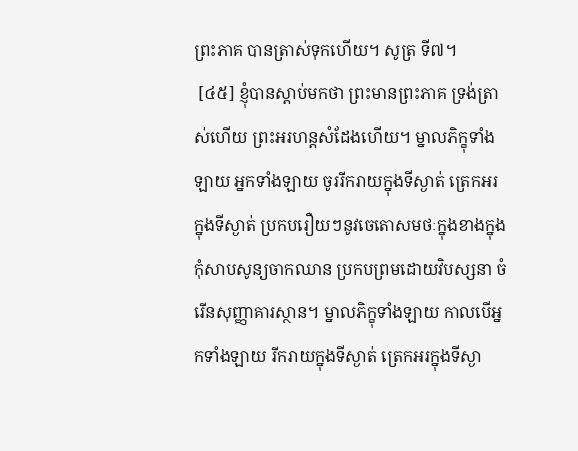ព្រះភាគ បានត្រាស់ទុកហើយ។ សូត្រ ទី៧។
 [៤៥] ខ្ញុំបានស្ដាប់មកថា ព្រះមានព្រះភាគ ទ្រង់ត្រាស់ហើយ ព្រះអរហន្តសំដែងហើយ។ ម្នាលភិក្ខុទាំងឡាយ អ្នកទាំងឡាយ ចូររីករាយក្នុងទីស្ងាត់ ត្រេកអរក្នុងទីស្ងាត់ ប្រកបរឿយៗនូវចេតោសមថៈក្នុងខាងក្នុង កុំសាបសូន្យចាកឈាន ប្រកបព្រមដោយវិបស្សនា ចំរើនសុញ្ញាគារស្ថាន។ ម្នាលភិក្ខុទាំងឡាយ កាលបើអ្នកទាំងឡាយ រីករាយក្នុងទីស្ងាត់ ត្រេកអរក្នុងទីស្ងា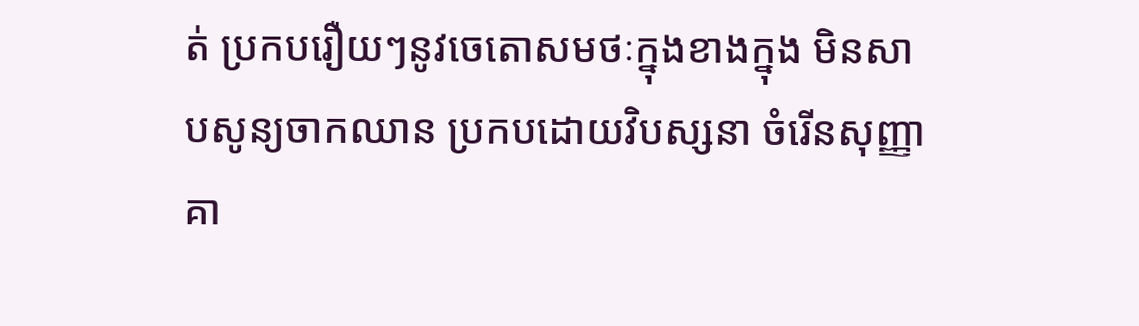ត់ ប្រកបរឿយៗនូវចេតោសមថៈក្នុងខាងក្នុង មិនសាបសូន្យចាកឈាន ប្រកបដោយវិបស្សនា ចំរើនសុញ្ញាគា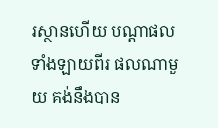រស្ថានហើយ បណ្ដាផលទាំងឡាយពីរ ផលណាមួយ គង់នឹងបាន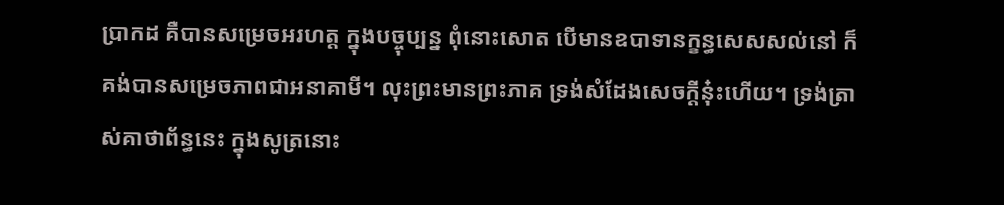ប្រាកដ គឺបានសម្រេចអរហត្ត ក្នុងបច្ចុប្បន្ន ពុំនោះសោត បើមានឧបាទានក្ខន្ធសេសសល់នៅ ក៏គង់បានសម្រេចភាពជាអនាគាមី។ លុះព្រះមានព្រះភាគ ទ្រង់សំដែងសេចក្ដីនុ៎ះហើយ។ ទ្រង់ត្រាស់គាថាព័ន្ធនេះ ក្នុងសូត្រនោះ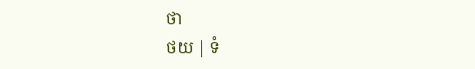ថា
ថយ | ទំ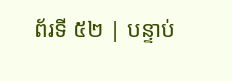ព័រទី ៥២ | បន្ទាប់